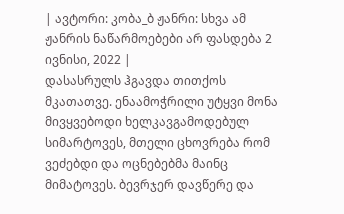| ავტორი: კობა_ბ ჟანრი: სხვა ამ ჟანრის ნაწარმოებები არ ფასდება 2 ივნისი, 2022 |
დასასრულს ჰგავდა თითქოს მკათათვე. ენაამოჭრილი უტყვი მონა მივყვებოდი ხელკავგამოდებულ სიმარტოვეს, მთელი ცხოვრება რომ ვეძებდი და ოცნებებმა მაინც მიმატოვეს. ბევრჯერ დავწერე და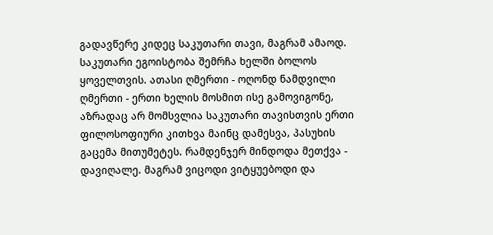გადავწერე კიდეც საკუთარი თავი, მაგრამ ამაოდ. საკუთარი ეგოისტობა შემრჩა ხელში ბოლოს ყოველთვის. ათასი ღმერთი - ოღონდ ნამდვილი ღმერთი - ერთი ხელის მოსმით ისე გამოვიგონე, აზრადაც არ მომსვლია საკუთარი თავისთვის ერთი ფილოსოფიური კითხვა მაინც დამესვა, პასუხის გაცემა მითუმეტეს. რამდენჯერ მინდოდა მეთქვა - დავიღალე. მაგრამ ვიცოდი ვიტყუებოდი და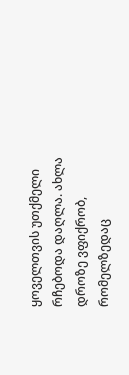ყოველთვის უთქმელი რჩებოდა დაღლა. ახლა დროზე ვფიქრობ, რომელზედაც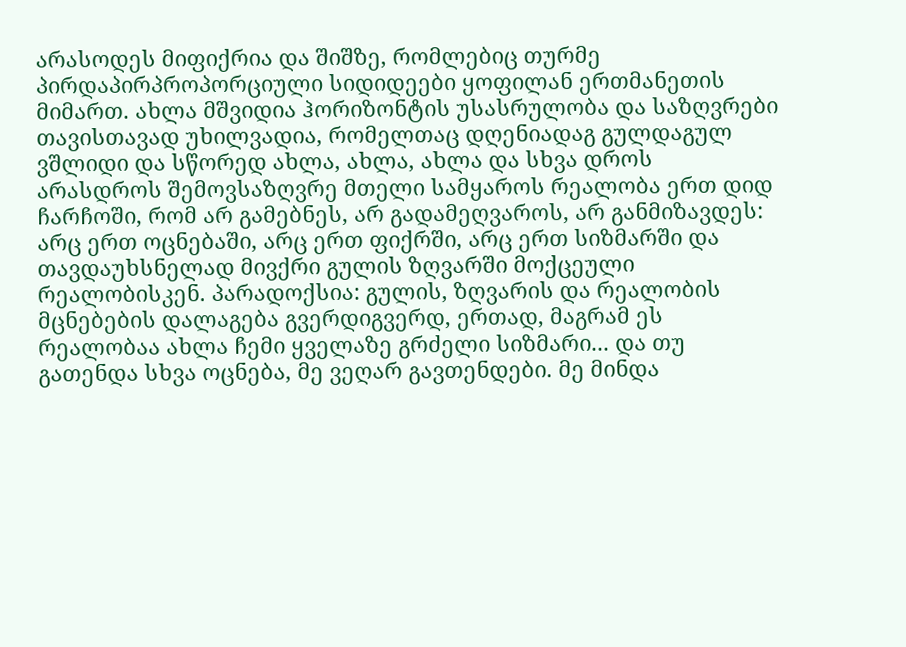არასოდეს მიფიქრია და შიშზე, რომლებიც თურმე პირდაპირპროპორციული სიდიდეები ყოფილან ერთმანეთის მიმართ. ახლა მშვიდია ჰორიზონტის უსასრულობა და საზღვრები თავისთავად უხილვადია, რომელთაც დღენიადაგ გულდაგულ ვშლიდი და სწორედ ახლა, ახლა, ახლა და სხვა დროს არასდროს შემოვსაზღვრე მთელი სამყაროს რეალობა ერთ დიდ ჩარჩოში, რომ არ გამებნეს, არ გადამეღვაროს, არ განმიზავდეს: არც ერთ ოცნებაში, არც ერთ ფიქრში, არც ერთ სიზმარში და თავდაუხსნელად მივქრი გულის ზღვარში მოქცეული რეალობისკენ. პარადოქსია: გულის, ზღვარის და რეალობის მცნებების დალაგება გვერდიგვერდ, ერთად, მაგრამ ეს რეალობაა ახლა ჩემი ყველაზე გრძელი სიზმარი... და თუ გათენდა სხვა ოცნება, მე ვეღარ გავთენდები. მე მინდა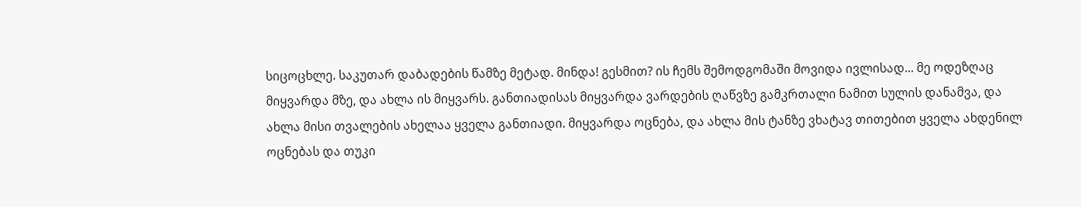სიცოცხლე. საკუთარ დაბადების წამზე მეტად. მინდა! გესმით? ის ჩემს შემოდგომაში მოვიდა ივლისად... მე ოდეზღაც მიყვარდა მზე, და ახლა ის მიყვარს. განთიადისას მიყვარდა ვარდების ღაწვზე გამკრთალი ნამით სულის დანამვა, და ახლა მისი თვალების ახელაა ყველა განთიადი. მიყვარდა ოცნება, და ახლა მის ტანზე ვხატავ თითებით ყველა ახდენილ ოცნებას და თუკი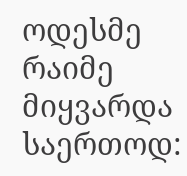ოდესმე რაიმე მიყვარდა საერთოდ: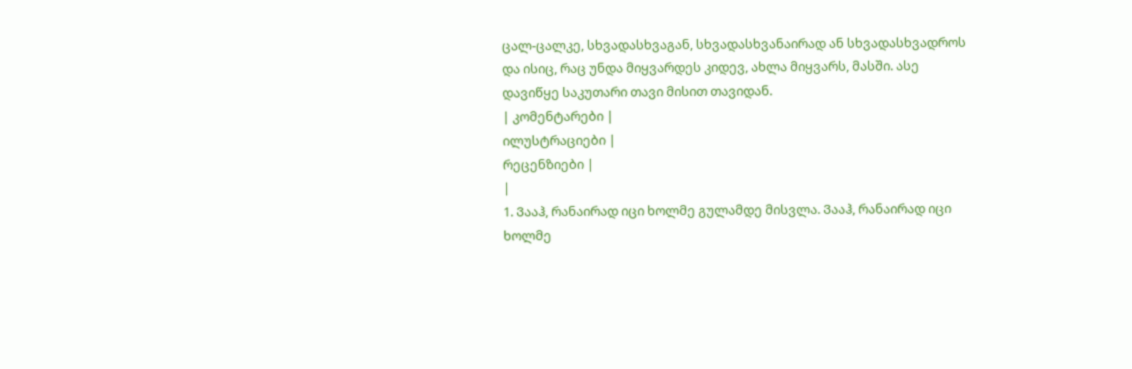ცალ-ცალკე, სხვადასხვაგან, სხვადასხვანაირად ან სხვადასხვადროს და ისიც, რაც უნდა მიყვარდეს კიდევ, ახლა მიყვარს, მასში. ასე დავიწყე საკუთარი თავი მისით თავიდან.
| კომენტარები |
ილუსტრაციები |
რეცენზიები |
|
1. Ვააჰ, რანაირად იცი ხოლმე გულამდე მისვლა. Ვააჰ, რანაირად იცი ხოლმე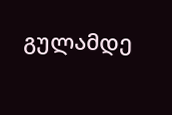გულამდე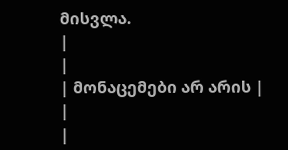მისვლა.
|
|
| მონაცემები არ არის |
|
|